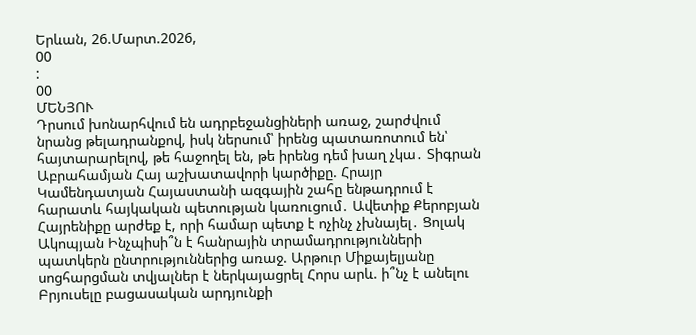Երևան, 26.Մարտ.2026,
00
:
00
ՄԵՆՅՈՒ
Դրսում խոնարհվում են ադրբեջանցիների առաջ, շարժվում նրանց թելադրանքով, իսկ ներսում՝ իրենց պատառոտում են՝ հայտարարելով, թե հաջողել են, թե իրենց դեմ խաղ չկա․ Տիգրան Աբրահամյան Հայ աշխատավորի կարծիքը. Հրայր Կամենդատյան Հայաստանի ազգային շահը ենթադրում է հարատև հայկական պետության կառուցում․ Ավետիք Քերոբյան Հայրենիքը արժեք է, որի համար պետք է ոչինչ չխնայել․ Ցոլակ Ակոպյան Ինչպիսի՞ն է հանրային տրամադրությունների պատկերն ընտրություններից առաջ. Արթուր Միքայելյանը սոցհարցման տվյալներ է ներկայացրել Հորս արև. ի՞նչ է անելու Բրյուսելը բացասական արդյունքի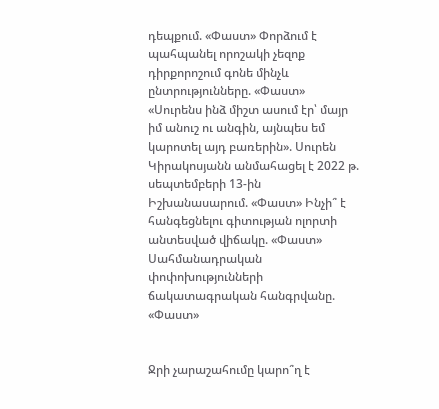դեպքում. «Փաստ» Փորձում է պահպանել որոշակի չեզոք դիրքորոշում գոնե մինչև ընտրությունները. «Փաստ» «Սուրենս ինձ միշտ ասում էր՝ մայր իմ անուշ ու անգին, այնպես եմ կարոտել այդ բառերին». Սուրեն Կիրակոսյանն անմահացել է 2022 թ. սեպտեմբերի 13-ին Իշխանասարում. «Փաստ» Ինչի՞ է հանգեցնելու գիտության ոլորտի անտեսված վիճակը. «Փաստ» Սահմանադրական փոփոխությունների ճակատագրական հանգրվանը. «Փաստ»


Ջրի չարաշահումը կարո՞ղ է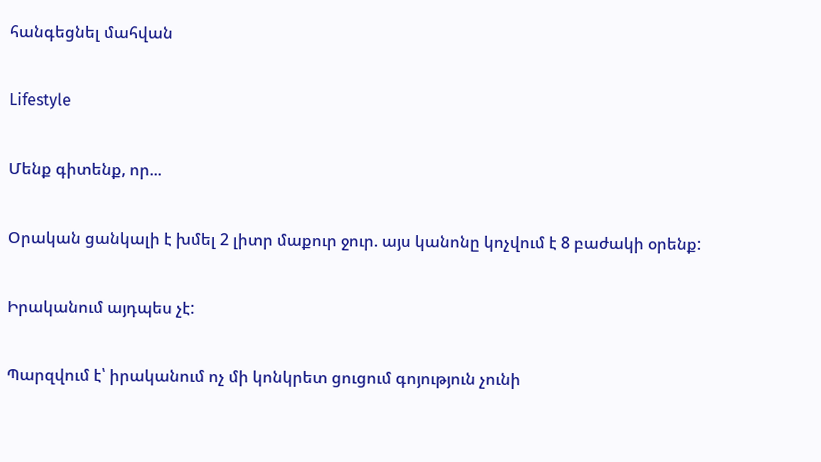հանգեցնել մահվան

Lifestyle

Մենք գիտենք, որ...

Օրական ցանկալի է խմել 2 լիտր մաքուր ջուր. այս կանոնը կոչվում է 8 բաժակի օրենք:

Իրականում այդպես չէ:

Պարզվում է՝ իրականում ոչ մի կոնկրետ ցուցում գոյություն չունի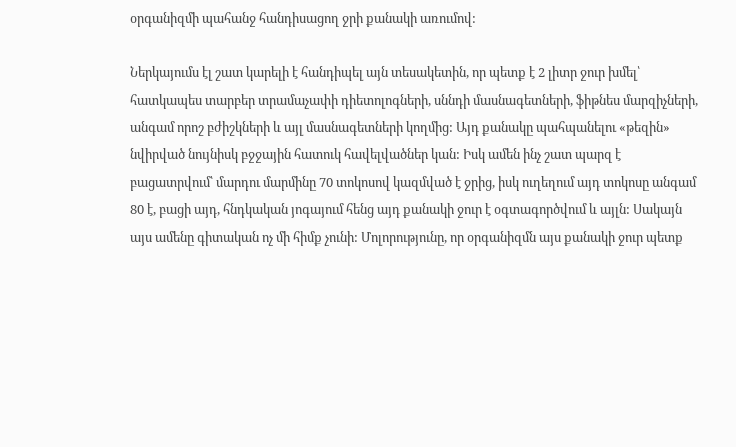օրգանիզմի պահանջ հանդիսացող ջրի քանակի առումով:

Ներկայումս էլ շատ կարելի է հանդիպել այն տեսակետին, որ պետք է 2 լիտր ջուր խմել՝ հատկապես տարբեր տրամաչափի դիետոլոգների, սննդի մասնագետների, ֆիթնես մարզիչների, անգամ որոշ բժիշկների և այլ մասնագետների կողմից: Այդ քանակը պահպանելու «թեզին» նվիրված նույնիսկ բջջային հատուկ հավելվածներ կան: Իսկ ամեն ինչ շատ պարզ է բացատրվում՝ մարդու մարմինը 70 տոկոսով կազմված է ջրից, իսկ ուղեղում այդ տոկոսը անգամ 80 է, բացի այդ, հնդկական յոգայում հենց այդ քանակի ջուր է օգտագործվում և այլն: Սակայն այս ամենը գիտական ոչ մի հիմք չունի: Մոլորությունը, որ օրգանիզմն այս քանակի ջուր պետք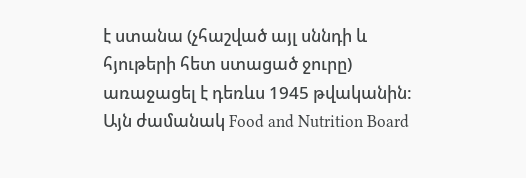է ստանա (չհաշված այլ սննդի և հյութերի հետ ստացած ջուրը) առաջացել է դեռևս 1945 թվականին: Այն ժամանակ Food and Nutrition Board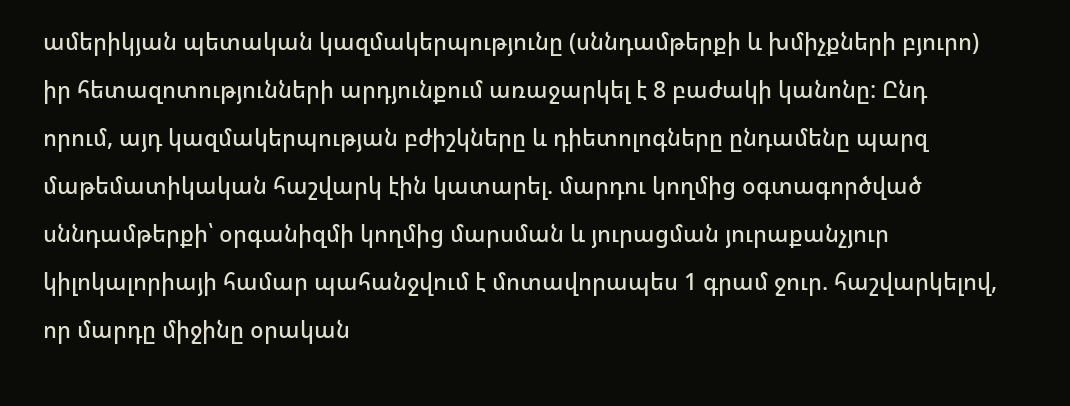ամերիկյան պետական կազմակերպությունը (սննդամթերքի և խմիչքների բյուրո) իր հետազոտությունների արդյունքում առաջարկել է 8 բաժակի կանոնը: Ընդ որում, այդ կազմակերպության բժիշկները և դիետոլոգները ընդամենը պարզ մաթեմատիկական հաշվարկ էին կատարել. մարդու կողմից օգտագործված սննդամթերքի՝ օրգանիզմի կողմից մարսման և յուրացման յուրաքանչյուր կիլոկալորիայի համար պահանջվում է մոտավորապես 1 գրամ ջուր. հաշվարկելով, որ մարդը միջինը օրական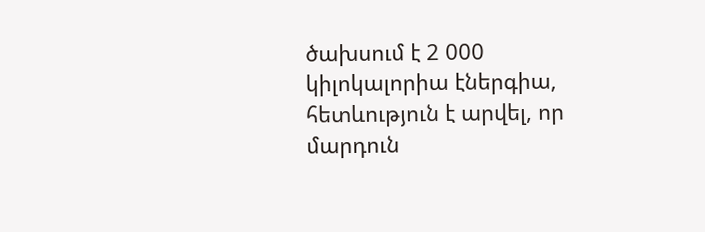ծախսում է 2 000 կիլոկալորիա էներգիա, հետևություն է արվել, որ մարդուն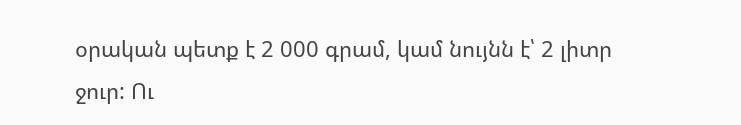օրական պետք է 2 000 գրամ, կամ նույնն է՝ 2 լիտր ջուր: Ու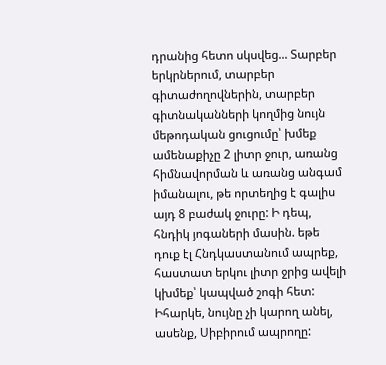դրանից հետո սկսվեց... Տարբեր երկրներում, տարբեր գիտաժողովներին, տարբեր գիտնականների կողմից նույն մեթոդական ցուցումը՝ խմեք ամենաքիչը 2 լիտր ջուր, առանց հիմնավորման և առանց անգամ իմանալու, թե որտեղից է գալիս այդ 8 բաժակ ջուրը: Ի դեպ, հնդիկ յոգաների մասին. եթե դուք էլ Հնդկաստանում ապրեք, հաստատ երկու լիտր ջրից ավելի կխմեք՝ կապված շոգի հետ: Իհարկե, նույնը չի կարող անել, ասենք, Սիբիրում ապրողը: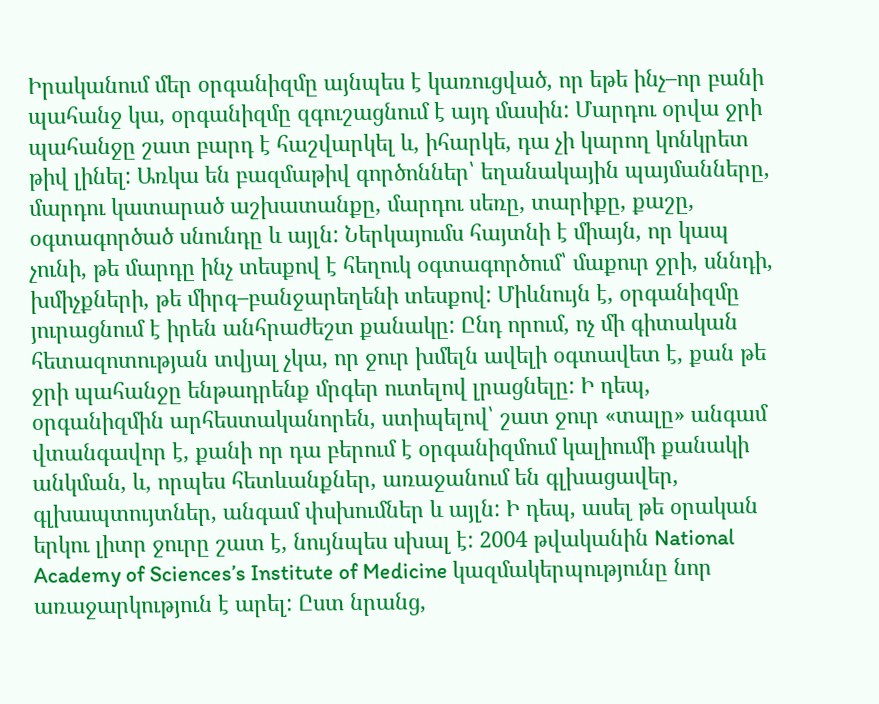Իրականում մեր օրգանիզմը այնպես է կառուցված, որ եթե ինչ–որ բանի պահանջ կա, օրգանիզմը զգուշացնում է այդ մասին: Մարդու օրվա ջրի պահանջը շատ բարդ է հաշվարկել և, իհարկե, դա չի կարող կոնկրետ թիվ լինել: Առկա են բազմաթիվ գործոններ՝ եղանակային պայմանները, մարդու կատարած աշխատանքը, մարդու սեռը, տարիքը, քաշը, օգտագործած սնունդը և այլն: Ներկայումս հայտնի է միայն, որ կապ չունի, թե մարդը ինչ տեսքով է հեղուկ օգտագործում՝ մաքուր ջրի, սննդի, խմիչքների, թե միրգ–բանջարեղենի տեսքով: Միևնույն է, օրգանիզմը յուրացնում է իրեն անհրաժեշտ քանակը: Ընդ որում, ոչ մի գիտական հետազոտության տվյալ չկա, որ ջուր խմելն ավելի օգտավետ է, քան թե ջրի պահանջը ենթադրենք մրգեր ուտելով լրացնելը: Ի դեպ, օրգանիզմին արհեստականորեն, ստիպելով՝ շատ ջուր «տալը» անգամ վտանգավոր է, քանի որ դա բերում է օրգանիզմում կալիումի քանակի անկման, և, որպես հետևանքներ, առաջանում են գլխացավեր, գլխապտույտներ, անգամ փսխումներ և այլն: Ի դեպ, ասել թե օրական երկու լիտր ջուրը շատ է, նույնպես սխալ է: 2004 թվականին National Academy of Sciences’s Institute of Medicine կազմակերպությունը նոր առաջարկություն է արել: Ըստ նրանց,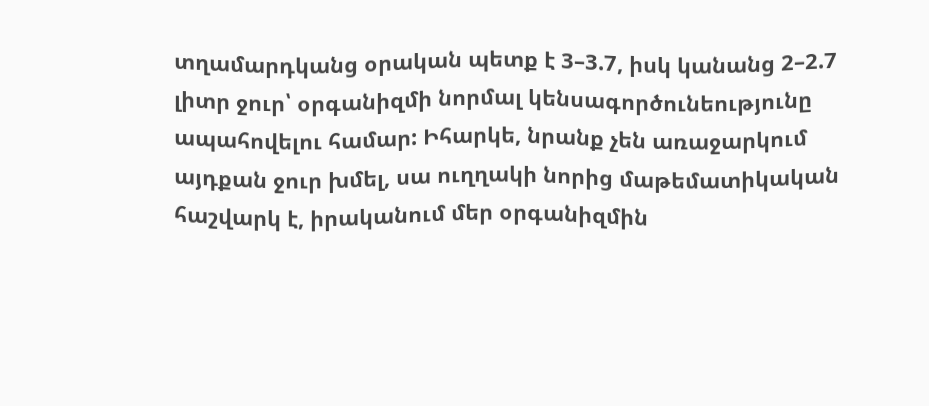տղամարդկանց օրական պետք է 3–3.7, իսկ կանանց 2–2.7 լիտր ջուր՝ օրգանիզմի նորմալ կենսագործունեությունը ապահովելու համար: Իհարկե, նրանք չեն առաջարկում այդքան ջուր խմել, սա ուղղակի նորից մաթեմատիկական հաշվարկ է, իրականում մեր օրգանիզմին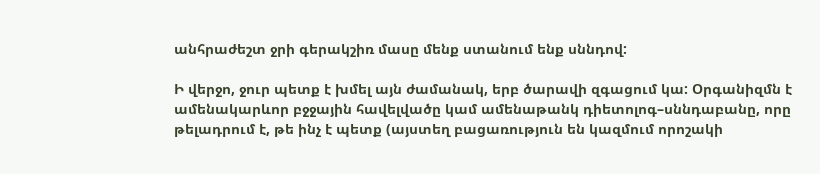անհրաժեշտ ջրի գերակշիռ մասը մենք ստանում ենք սննդով:

Ի վերջո, ջուր պետք է խմել այն ժամանակ, երբ ծարավի զգացում կա: Օրգանիզմն է ամենակարևոր բջջային հավելվածը կամ ամենաթանկ դիետոլոգ–սննդաբանը, որը թելադրում է, թե ինչ է պետք (այստեղ բացառություն են կազմում որոշակի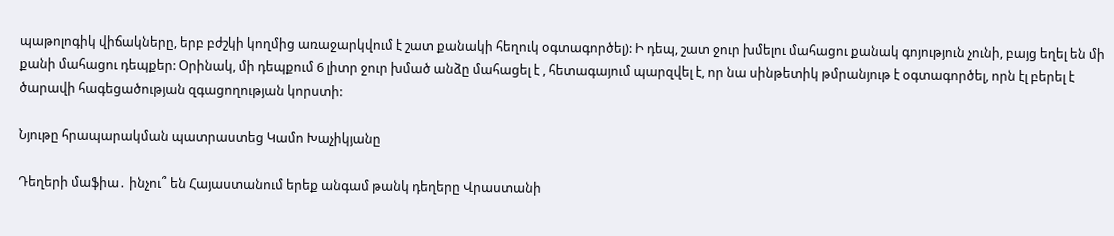պաթոլոգիկ վիճակները, երբ բժշկի կողմից առաջարկվում է շատ քանակի հեղուկ օգտագործել): Ի դեպ, շատ ջուր խմելու մահացու քանակ գոյություն չունի, բայց եղել են մի քանի մահացու դեպքեր: Օրինակ, մի դեպքում 6 լիտր ջուր խմած անձը մահացել է , հետագայում պարզվել է, որ նա սինթետիկ թմրանյութ է օգտագործել, որն էլ բերել է ծարավի հագեցածության զգացողության կորստի:

Նյութը հրապարակման պատրաստեց Կամո Խաչիկյանը

Դեղերի մաֆիա․ ինչու՞ են Հայաստանում երեք անգամ թանկ դեղերը Վրաստանի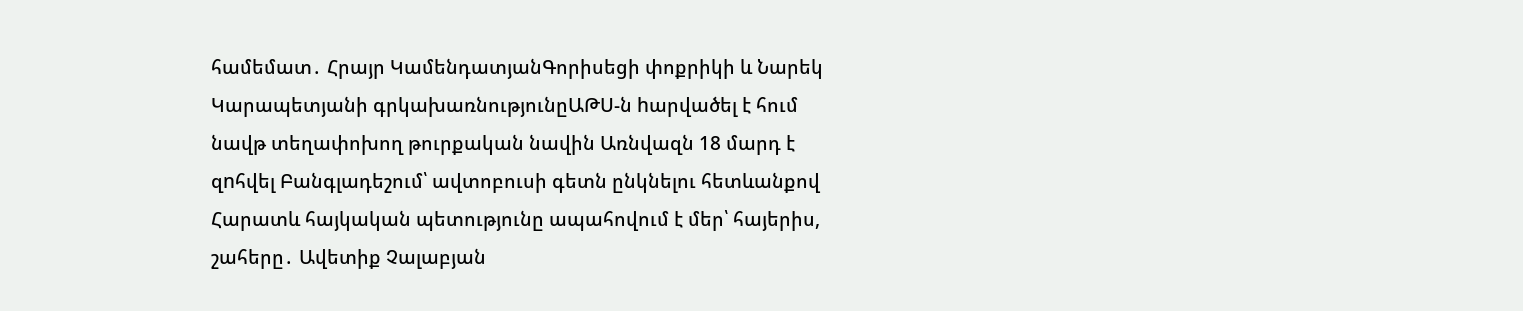համեմատ․ Հրայր ԿամենդատյանԳորիսեցի փոքրիկի և Նարեկ Կարապետյանի գրկախառնությունըԱԹՍ-ն hարվածել է հում նավթ տեղափոխող թուրքական նավին Առնվազն 18 մարդ է զnհվել Բանգլադեշում՝ ավտոբուսի գետն ընկնելու հետևանքով Հարատև հայկական պետությունը ապահովում է մեր՝ հայերիս, շահերը․ Ավետիք Չալաբյան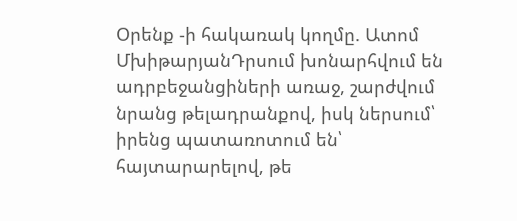Օրենք -ի հակառակ կողմը. Ատոմ ՄխիթարյանԴրսում խոնարհվում են ադրբեջանցիների առաջ, շարժվում նրանց թելադրանքով, իսկ ներսում՝ իրենց պատառոտում են՝ հայտարարելով, թե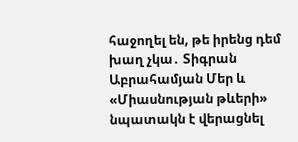հաջողել են, թե իրենց դեմ խաղ չկա․ Տիգրան Աբրահամյան Մեր և «Միասնության թևերի» նպատակն է վերացնել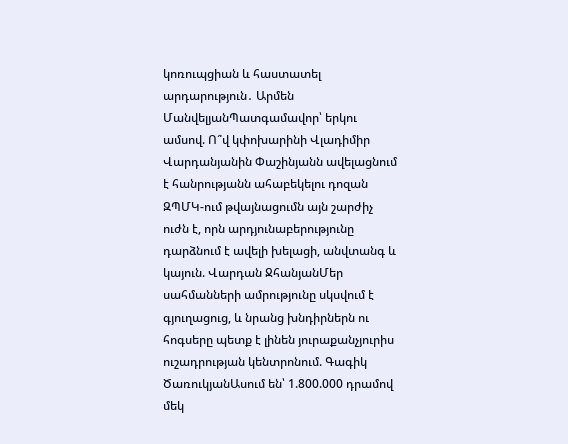կոռուպցիան և հաստատել արդարություն․ Արմեն ՄանվելյանՊատգամավոր՝ երկու ամսով. Ո՞վ կփոխարինի Վլադիմիր Վարդանյանին Փաշինյանն ավելացնում է հանրությանն ահաբեկելու դոզան ԶՊՄԿ-ում թվայնացումն այն շարժիչ ուժն է, որն արդյունաբերությունը դարձնում է ավելի խելացի, անվտանգ և կայուն. Վարդան ՋհանյանՄեր սահմանների ամրությունը սկսվում է գյուղացուց, և նրանց խնդիրներն ու հոգսերը պետք է լինեն յուրաքանչյուրիս ուշադրության կենտրոնում. Գագիկ ԾառուկյանԱսում են՝ 1.800.000 դրամով մեկ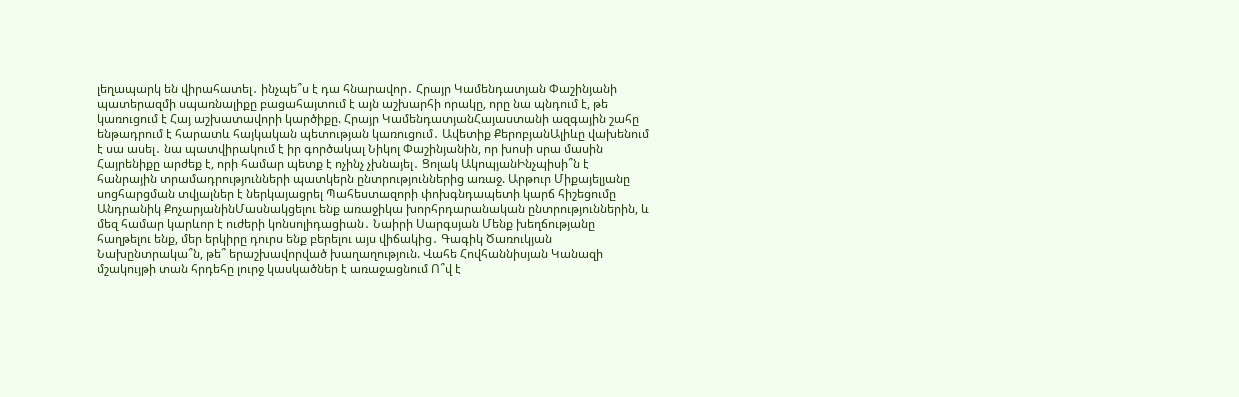լեղապարկ են վիրահատել․ ինչպե՞ս է դա հնարավոր․ Հրայր Կամենդատյան Փաշինյանի պատերազմի սպառնալիքը բացահայտում է այն աշխարհի որակը, որը նա պնդում է, թե կառուցում է Հայ աշխատավորի կարծիքը. Հրայր ԿամենդատյանՀայաստանի ազգային շահը ենթադրում է հարատև հայկական պետության կառուցում․ Ավետիք ՔերոբյանԱլիևը վախենում է սա ասել․ նա պատվիրակում է իր գործակալ Նիկոլ Փաշինյանին, որ խոսի սրա մասին Հայրենիքը արժեք է, որի համար պետք է ոչինչ չխնայել․ Ցոլակ ԱկոպյանԻնչպիսի՞ն է հանրային տրամադրությունների պատկերն ընտրություններից առաջ. Արթուր Միքայելյանը սոցհարցման տվյալներ է ներկայացրել Պահեստազորի փոխգնդապետի կարճ հիշեցումը Անդրանիկ ՔոչարյանինՄասնակցելու ենք առաջիկա խորհրդարանական ընտրություններին, և մեզ համար կարևոր է ուժերի կոնսոլիդացիան․ Նաիրի Սարգսյան Մենք խեղճությանը հաղթելու ենք, մեր երկիրը դուրս ենք բերելու այս վիճակից․ Գագիկ Ծառուկյան Նախընտրակա՞ն, թե՞ երաշխավորված խաղաղություն. Վահե Հովհաննիսյան Կանազի մշակույթի տան հրդեհը լուրջ կասկածներ է առաջացնում Ո՞վ է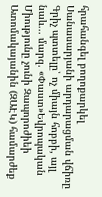հրահանգել բողոքարկել Սանասարյանի արդարացման վճիռը Գրիչ պտտելը՝ ոչ միայն հոբբի, այլ նաև... մարզ. «Փաստ»Եվրոպական Միությունը չունի Զապորոժիեի Ատոմակայանին (ԶԱԷԿ) համարժեք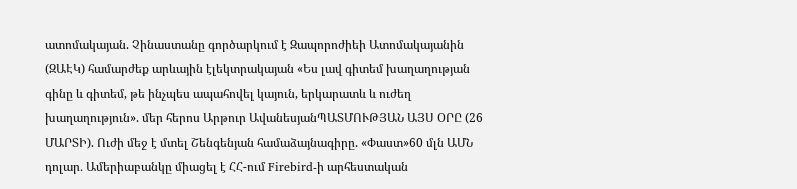ատոմակայան. Չինաստանը գործարկում է Զապորոժիեի Ատոմակայանին (ԶԱԷԿ) համարժեք արևային էլեկտրակայան «Ես լավ գիտեմ խաղաղության գինը և գիտեմ, թե ինչպես ապահովել կայուն, երկարատև և ուժեղ խաղաղություն». մեր հերոս Արթուր ԱվանեսյանՊԱՏՄՈՒԹՅԱՆ ԱՅՍ ՕՐԸ (26 ՄԱՐՏԻ). Ուժի մեջ է մտել Շենգենյան համաձայնագիրը. «Փաստ»60 մլն ԱՄՆ դոլար․ Ամերիաբանկը միացել է ՀՀ-ում Firebird-ի արհեստական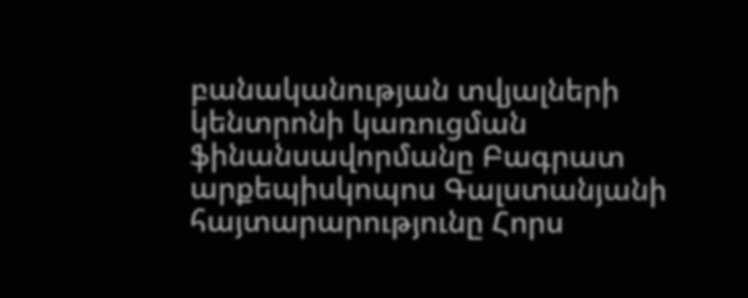բանականության տվյալների կենտրոնի կառուցման ֆինանսավորմանը Բագրատ արքեպիսկոպոս Գալստանյանի հայտարարությունը Հորս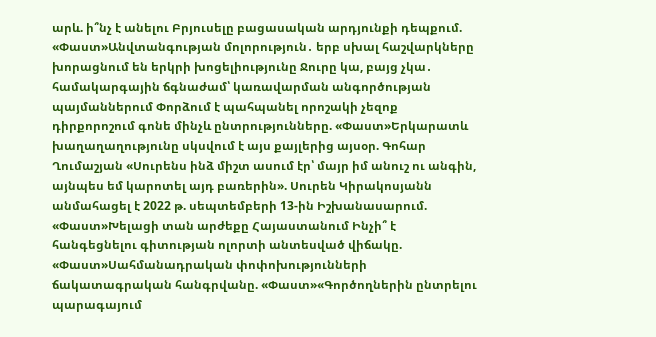արև. ի՞նչ է անելու Բրյուսելը բացասական արդյունքի դեպքում. «Փաստ»Անվտանգության մոլորություն․ երբ սխալ հաշվարկները խորացնում են երկրի խոցելիությունը Ջուրը կա, բայց չկա․ համակարգային ճգնաժամ՝ կառավարման անգործության պայմաններում Փորձում է պահպանել որոշակի չեզոք դիրքորոշում գոնե մինչև ընտրությունները. «Փաստ»Երկարատև խաղաղաղությունը սկսվում է այս քայլերից այսօր. Գոհար Ղումաշյան «Սուրենս ինձ միշտ ասում էր՝ մայր իմ անուշ ու անգին, այնպես եմ կարոտել այդ բառերին». Սուրեն Կիրակոսյանն անմահացել է 2022 թ. սեպտեմբերի 13-ին Իշխանասարում. «Փաստ»Խելացի տան արժեքը Հայաստանում Ինչի՞ է հանգեցնելու գիտության ոլորտի անտեսված վիճակը. «Փաստ»Սահմանադրական փոփոխությունների ճակատագրական հանգրվանը. «Փաստ»«Գործողներին ընտրելու պարագայում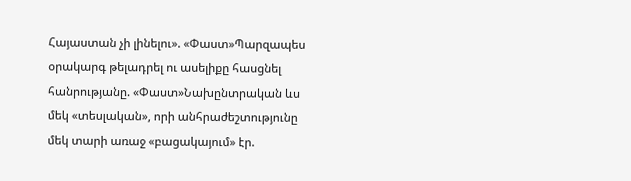Հայաստան չի լինելու». «Փաստ»Պարզապես օրակարգ թելադրել ու ասելիքը հասցնել հանրությանը. «Փաստ»Նախընտրական ևս մեկ «տեսլական», որի անհրաժեշտությունը մեկ տարի առաջ «բացակայում» էր.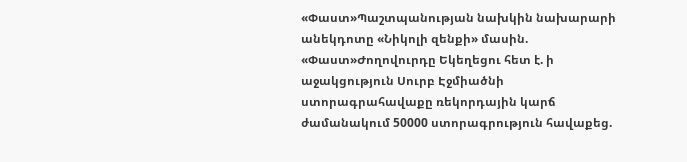«Փաստ»Պաշտպանության նախկին նախարարի անեկդոտը «Նիկոլի զենքի» մասին. «Փաստ»Ժողովուրդը Եկեղեցու հետ է. ի աջակցություն Սուրբ Էջմիածնի ստորագրահավաքը ռեկորդային կարճ ժամանակում 50000 ստորագրություն հավաքեց.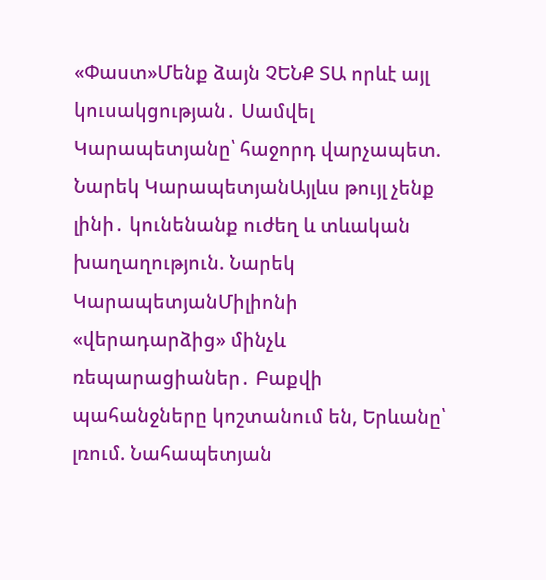«Փաստ»Մենք ձայն ՉԵՆՔ ՏԱ որևէ այլ կուսակցության․ Սամվել Կարապետյանը՝ հաջորդ վարչապետ. Նարեկ ԿարապետյանԱյլևս թույլ չենք լինի․ կունենանք ուժեղ և տևական խաղաղություն. Նարեկ ԿարապետյանՄիլիոնի «վերադարձից» մինչև ռեպարացիաներ․ Բաքվի պահանջները կոշտանում են, Երևանը՝ լռում. Նահապետյան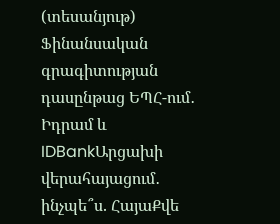(տեսանյութ) Ֆինանսական գրագիտության դասընթաց ԵՊՀ-ում․ Իդրամ և IDBankԱրցախի վերահայացում․ ինչպե՞ս. ՀայաՔվե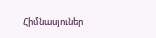Հիմնասյուներ